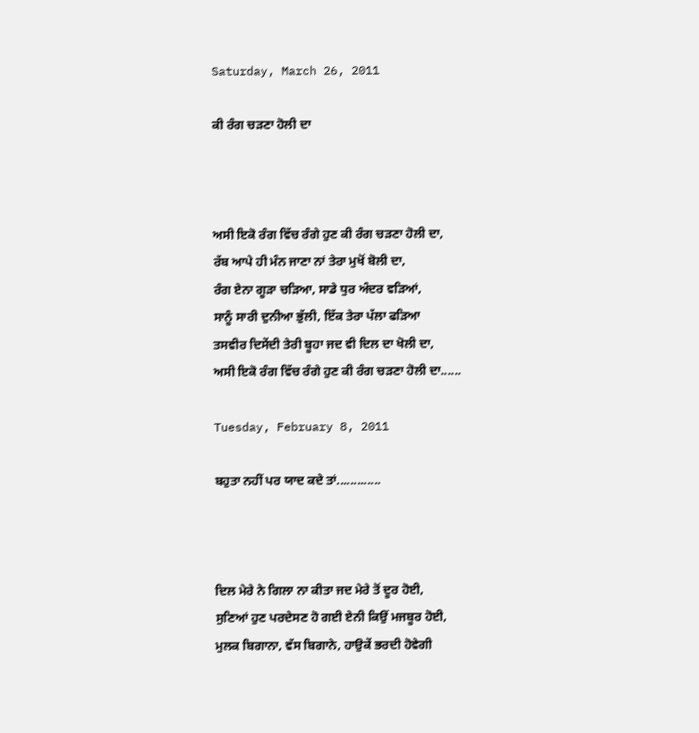Saturday, March 26, 2011

ਕੀ ਰੰਗ ਚੜਣਾ ਹੋਲੀ ਦਾ



ਅਸੀ ਇਕੋ ਰੰਗ ਵਿੱਚ ਰੰਗੇ ਹੁਣ ਕੀ ਰੰਗ ਚੜਣਾ ਹੋਲੀ ਦਾ,
ਰੱਬ ਆਪੇ ਹੀ ਮੰਨ ਜਾਣਾ ਨਾਂ ਤੇਰਾ ਮੁਖੋਂ ਬੋਲੀ ਦਾ,
ਰੰਗ ਏਨਾ ਗੂੜਾ ਚੜਿਆ, ਸਾਡੇ ਧੁਰ ਅੰਦਰ ਵੜਿਆਂ,
ਸਾਨੂੰ ਸਾਰੀ ਦੁਨੀਆ ਭੁੱਲੀ, ਇੱਕ ਤੇਰਾ ਪੱਲਾ ਫੜਿਆ
ਤਸਵੀਰ ਦਿਸੇਂਦੀ ਤੇਰੀ ਬੂਹਾ ਜਦ ਵੀ ਦਿਲ ਦਾ ਖੋਲੀ ਦਾ,
ਅਸੀ ਇਕੋ ਰੰਗ ਵਿੱਚ ਰੰਗੇ ਹੁਣ ਕੀ ਰੰਗ ਚੜਣਾ ਹੋਲੀ ਦਾ......

Tuesday, February 8, 2011

ਬਹੁਤਾ ਨਹੀਂ ਪਰ ਯਾਦ ਕਦੇ ਤਾਂ.............



ਦਿਲ ਮੇਰੇ ਨੇ ਗਿਲਾ ਨਾ ਕੀਤਾ ਜਦ ਮੇਰੇ ਤੋਂ ਦੂਰ ਹੋਈ,
ਸੁਣਿਆਂ ਹੁਣ ਪਰਦੇਸਣ ਹੋ ਗਈ ਏਨੀ ਕਿਉਂ ਮਜਬੂਰ ਹੋਈ,
ਮੁਲਕ ਬਿਗਾਨਾ, ਵੱਸ ਬਿਗਾਨੇ, ਹਾਉਕੇਂ ਭਰਦੀ ਹੋਵੇਗੀ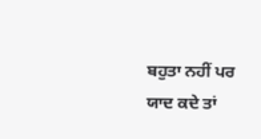ਬਹੁਤਾ ਨਹੀਂ ਪਰ ਯਾਦ ਕਦੇ ਤਾਂ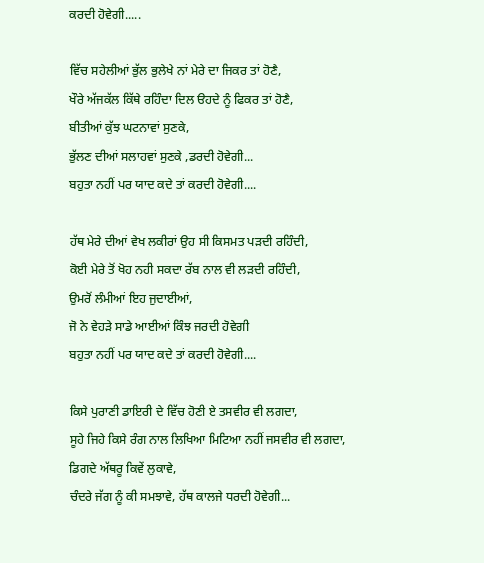ਕਰਦੀ ਹੋਵੇਗੀ.....

ਵਿੱਚ ਸਹੇਲੀਆਂ ਭੁੱਲ ਭੁਲੇਖੇ ਨਾਂ ਮੇਰੇ ਦਾ ਜਿਕਰ ਤਾਂ ਹੋਣੈ,
ਖੌਰੇ ਅੱਜਕੱਲ ਕਿੱਥੇ ਰਹਿੰਦਾ ਦਿਲ ੳਹਦੇ ਨੂੰ ਫਿਕਰ ਤਾਂ ਹੋਣੈ,
ਬੀਤੀਆਂ ਕੁੱਝ ਘਟਨਾਵਾਂ ਸੁਣਕੇ,
ਭੁੱਲਣ ਦੀਆਂ ਸਲਾਹਵਾਂ ਸੁਣਕੇ ,ਡਰਦੀ ਹੋਵੇਗੀ...
ਬਹੁਤਾ ਨਹੀਂ ਪਰ ਯਾਦ ਕਦੇ ਤਾਂ ਕਰਦੀ ਹੋਵੇਗੀ....

ਹੱਥ ਮੇਰੇ ਦੀਆਂ ਵੇਖ ਲਕੀਰਾਂ ਉਹ ਸੀ ਕਿਸਮਤ ਪੜਦੀ ਰਹਿੰਦੀ,
ਕੋਈ ਮੇਰੇ ਤੋਂ ਖੋਹ ਨਹੀ ਸਕਦਾ ਰੱਬ ਨਾਲ ਵੀ ਲੜਦੀ ਰਹਿੰਦੀ,
ਉਮਰੋਂ ਲੰਮੀਆਂ ਇਹ ਜੁਦਾਈਆਂ,
ਜੋ ਨੇ ਵੇਹੜੇ ਸਾਡੇ ਆਈਆਂ ਕਿੰਝ ਜਰਦੀ ਹੋਵੇਗੀ
ਬਹੁਤਾ ਨਹੀਂ ਪਰ ਯਾਦ ਕਦੇ ਤਾਂ ਕਰਦੀ ਹੋਵੇਗੀ....

ਕਿਸੇ ਪੁਰਾਣੀ ਡਾਇਰੀ ਦੇ ਵਿੱਚ ਹੋਣੀ ਏ ਤਸਵੀਰ ਵੀ ਲਗਦਾ,
ਸੂਹੇ ਜਿਹੇ ਕਿਸੇ ਰੰਗ ਨਾਲ ਲਿਖਿਆ ਮਿਟਿਆ ਨਹੀਂ ਜਸਵੀਰ ਵੀ ਲਗਦਾ,
ਡਿਗਦੇ ਅੱਥਰੂ ਕਿਵੇਂ ਲੁਕਾਵੇ,
ਚੰਦਰੇ ਜੱਗ ਨੂੰ ਕੀ ਸਮਝਾਵੇ, ਹੱਥ ਕਾਲਜੇ ਧਰਦੀ ਹੋਵੇਗੀ...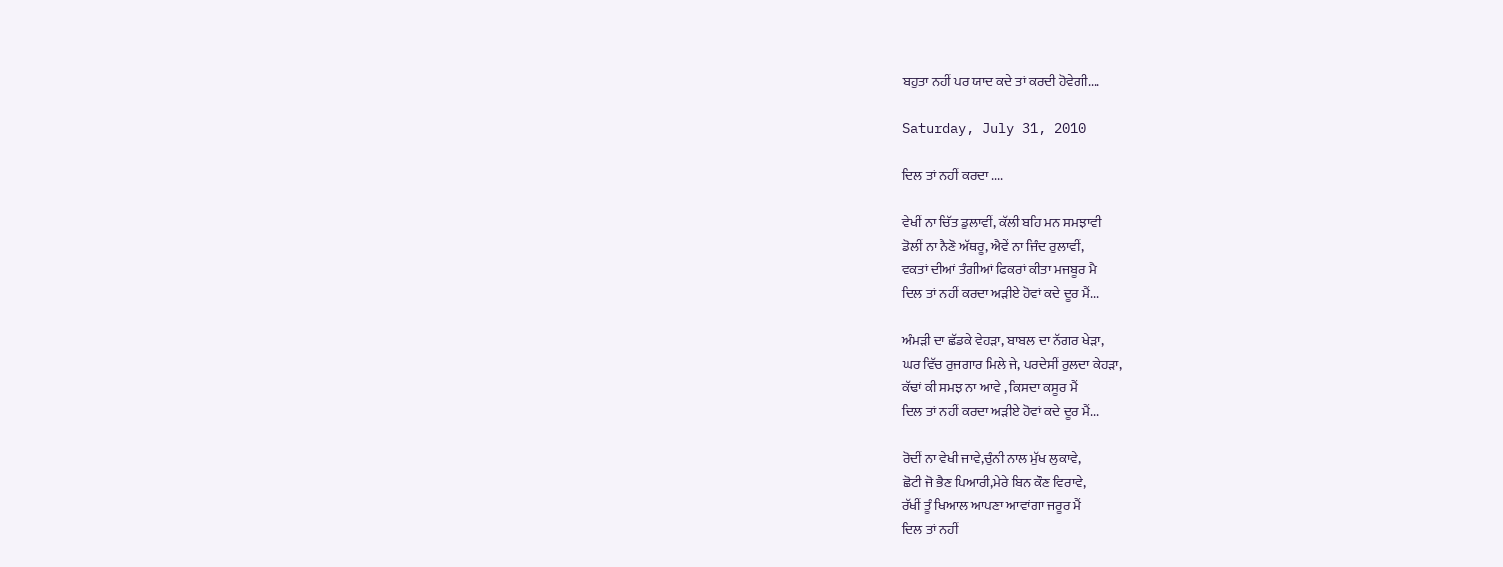ਬਹੁਤਾ ਨਹੀਂ ਪਰ ਯਾਦ ਕਦੇ ਤਾਂ ਕਰਦੀ ਹੋਵੇਗੀ....

Saturday, July 31, 2010

ਦਿਲ ਤਾਂ ਨਹੀਂ ਕਰਦਾ ....

ਵੇਖੀਂ ਨਾ ਚਿੱਤ ਡੁਲਾਵੀਂ, ਕੱਲੀ ਬਹਿ ਮਨ ਸਮਝਾਵੀ
ਡੋਲੀਂ ਨਾ ਨੈਣੋ ਅੱਥਰੂ, ਐਵੇਂ ਨਾ ਜਿੰਦ ਰੁਲਾਵੀਂ,
ਵਕਤਾਂ ਦੀਆਂ ਤੰਗੀਆਂ ਫਿਕਰਾਂ ਕੀਤਾ ਮਜਬੂਰ ਮੈ
ਦਿਲ ਤਾਂ ਨਹੀਂ ਕਰਦਾ ਅੜੀਏ ਹੋਵਾਂ ਕਦੇ ਦੂਰ ਮੈਂ...

ਅੰਮੜੀ ਦਾ ਛੱਡਕੇ ਵੇਹੜਾ, ਬਾਬਲ ਦਾ ਨੱਗਰ ਖੇੜਾ,
ਘਰ ਵਿੱਚ ਰੁਜਗਾਰ ਮਿਲੇ ਜੇ, ਪਰਦੇਸੀਂ ਰੁਲਦਾ ਕੇਹੜਾ,
ਕੱਢਾਂ ਕੀ ਸਮਝ ਨਾ ਆਵੇ , ਕਿਸਦਾ ਕਸੂਰ ਮੈਂ
ਦਿਲ ਤਾਂ ਨਹੀਂ ਕਰਦਾ ਅੜੀਏ ਹੋਵਾਂ ਕਦੇ ਦੂਰ ਮੈਂ...

ਰੋਦੀਂ ਨਾ ਵੇਖੀ ਜਾਵੇ,ਚੁੰਨੀ ਨਾਲ ਮੁੱਖ ਲੁਕਾਵੇ,
ਛੋਟੀ ਜੋ ਭੈਣ ਪਿਆਰੀ,ਮੇਰੇ ਬਿਨ ਕੌਣ ਵਿਰਾਵੇ,
ਰੱਖੀਂ ਤੂੰ ਖਿਆਲ ਆਪਣਾ ਆਵਾਂਗਾ ਜਰੂਰ ਮੈਂ
ਦਿਲ ਤਾਂ ਨਹੀਂ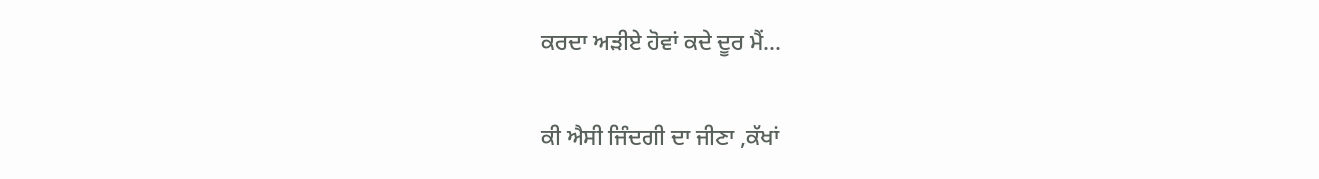ਕਰਦਾ ਅੜੀਏ ਹੋਵਾਂ ਕਦੇ ਦੂਰ ਮੈਂ...

ਕੀ ਐਸੀ ਜਿੰਦਗੀ ਦਾ ਜੀਣਾ ,ਕੱਖਾਂ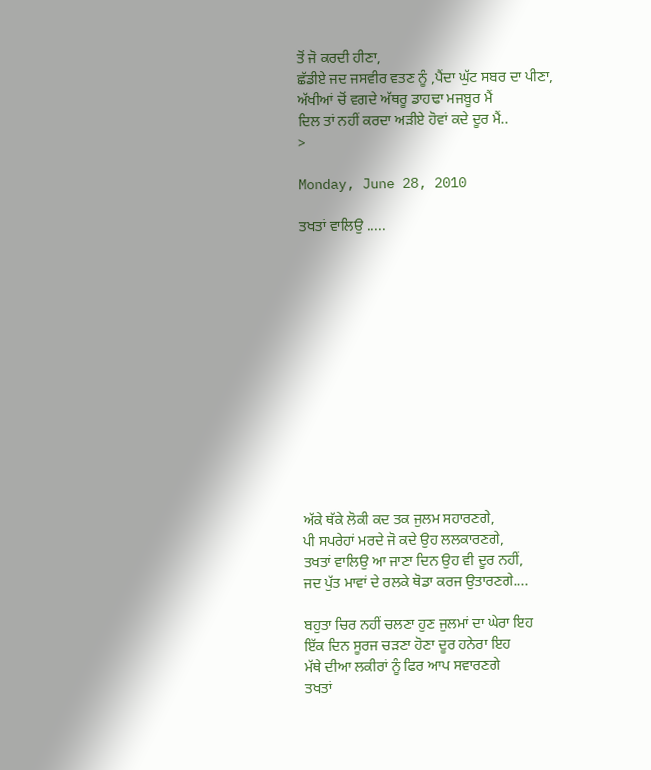ਤੋਂ ਜੋ ਕਰਦੀ ਹੀਣਾ,
ਛੱਡੀਏ ਜਦ ਜਸਵੀਰ ਵਤਣ ਨੂੰ ,ਪੈਂਦਾ ਘੁੱਟ ਸਬਰ ਦਾ ਪੀਣਾ,
ਅੱਖੀਆਂ ਚੋਂ ਵਗਦੇ ਅੱਥਰੂ ਡਾਹਢਾ ਮਜਬੂਰ ਮੈਂ
ਦਿਲ ਤਾਂ ਨਹੀਂ ਕਰਦਾ ਅੜੀਏ ਹੋਵਾਂ ਕਦੇ ਦੂਰ ਮੈਂ..
>

Monday, June 28, 2010

ਤਖਤਾਂ ਵਾਲਿਉ .....













ਅੱਕੇ ਥੱਕੇ ਲੋਕੀ ਕਦ ਤਕ ਜੁਲਮ ਸਹਾਰਣਗੇ,
ਪੀ ਸਪਰੇਹਾਂ ਮਰਦੇ ਜੋ ਕਦੇ ਉਹ ਲਲਕਾਰਣਗੇ,
ਤਖਤਾਂ ਵਾਲਿਉ ਆ ਜਾਣਾ ਦਿਨ ਉਹ ਵੀ ਦੂਰ ਨਹੀਂ,
ਜਦ ਪੁੱਤ ਮਾਵਾਂ ਦੇ ਰਲਕੇ ਥੋਡਾ ਕਰਜ ਉਤਾਰਣਗੇ....

ਬਹੁਤਾ ਚਿਰ ਨਹੀਂ ਚਲਣਾ ਹੁਣ ਜੁਲਮਾਂ ਦਾ ਘੇਰਾ ਇਹ
ਇੱਕ ਦਿਨ ਸੂਰਜ ਚੜਣਾ ਹੋਣਾ ਦੂਰ ਹਨੇਰਾ ਇਹ
ਮੱਥੇ ਦੀਆ ਲਕੀਰਾਂ ਨੂੰ ਫਿਰ ਆਪ ਸਵਾਰਣਗੇ
ਤਖਤਾਂ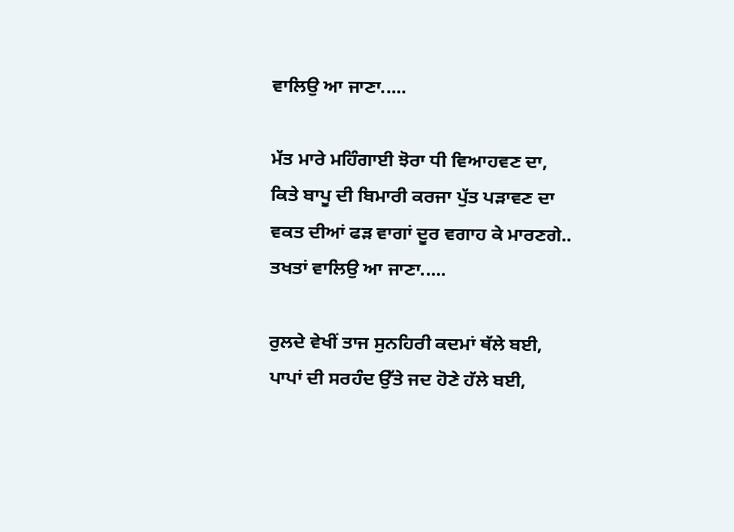ਵਾਲਿਉ ਆ ਜਾਣਾ.....

ਮੱਤ ਮਾਰੇ ਮਹਿੰਗਾਈ ਝੋਰਾ ਧੀ ਵਿਆਹਵਣ ਦਾ,
ਕਿਤੇ ਬਾਪੂ ਦੀ ਬਿਮਾਰੀ ਕਰਜਾ ਪੁੱਤ ਪੜਾਵਣ ਦਾ
ਵਕਤ ਦੀਆਂ ਫੜ ਵਾਗਾਂ ਦੂਰ ਵਗਾਹ ਕੇ ਮਾਰਣਗੇ..
ਤਖਤਾਂ ਵਾਲਿਉ ਆ ਜਾਣਾ.....

ਰੁਲਦੇ ਵੇਖੀਂ ਤਾਜ ਸੁਨਹਿਰੀ ਕਦਮਾਂ ਥੱਲੇ ਬਈ,
ਪਾਪਾਂ ਦੀ ਸਰਹੰਦ ਉੱਤੇ ਜਦ ਹੋਣੇ ਹੱਲੇ ਬਈ,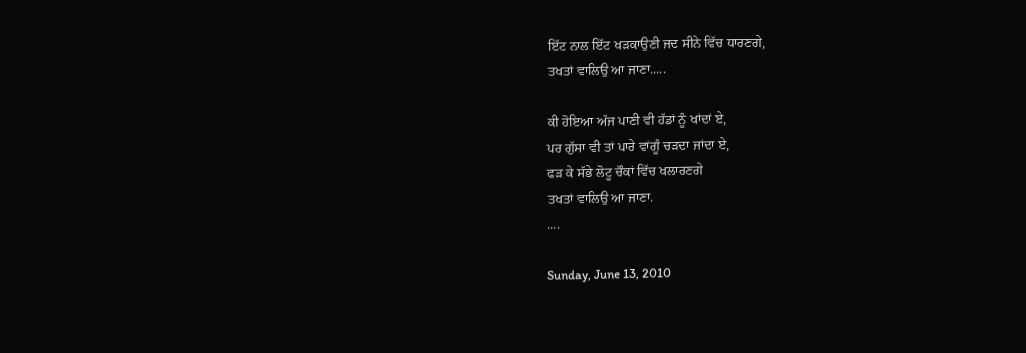ਇੱਟ ਨਾਲ ਇੱਟ ਖੜਕਾਉਣੀ ਜਦ ਸੀਨੇ ਵਿੱਚ ਧਾਰਣਗੇ,
ਤਖਤਾਂ ਵਾਲਿਉ ਆ ਜਾਣਾ.....

ਕੀ ਹੋਇਆ ਅੱਜ ਪਾਣੀ ਵੀ ਹੱਡਾਂ ਨੂੰ ਖਾਂਦਾਂ ਏ,
ਪਰ ਗੁੱਸਾ ਵੀ ਤਾਂ ਪਾਰੇ ਵਾਂਗੂੰ ਚੜਦਾ ਜਾਂਦਾ ਏ,
ਫੜ ਕੇ ਸੱਭੇ ਲੋਟੂ ਚੌਕਾਂ ਵਿੱਚ ਖਲਾਰਣਗੇ
ਤਖਤਾਂ ਵਾਲਿਉ ਆ ਜਾਣਾ.
....

Sunday, June 13, 2010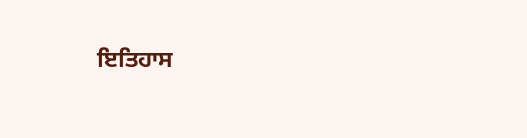ਇਤਿਹਾਸ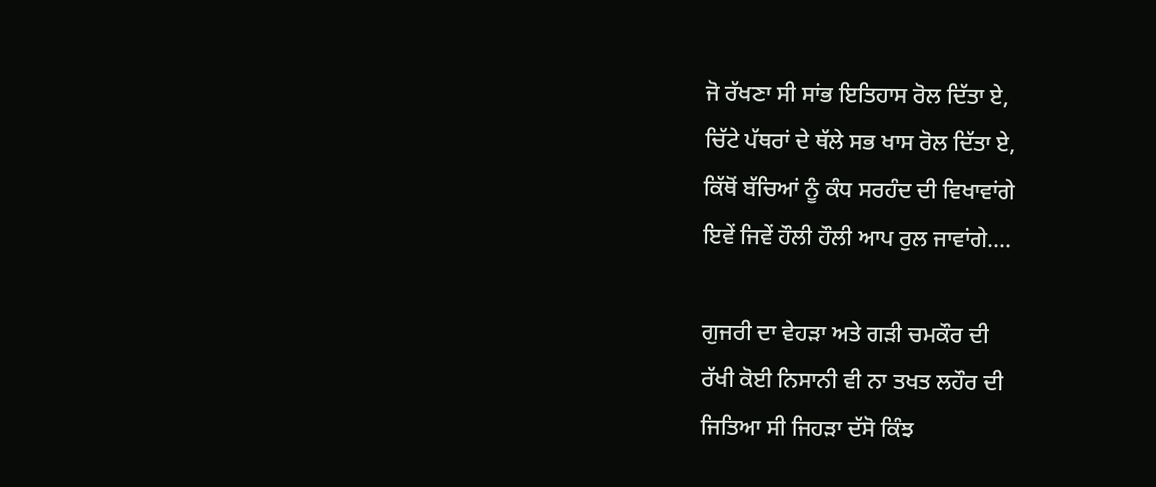ਜੋ ਰੱਖਣਾ ਸੀ ਸਾਂਭ ਇਤਿਹਾਸ ਰੋਲ ਦਿੱਤਾ ਏ,
ਚਿੱਟੇ ਪੱਥਰਾਂ ਦੇ ਥੱਲੇ ਸਭ ਖਾਸ ਰੋਲ ਦਿੱਤਾ ਏ,
ਕਿੱਥੋਂ ਬੱਚਿਆਂ ਨੂੰ ਕੰਧ ਸਰਹੰਦ ਦੀ ਵਿਖਾਵਾਂਗੇ
ਇਵੇਂ ਜਿਵੇਂ ਹੌਲੀ ਹੌਲੀ ਆਪ ਰੁਲ ਜਾਵਾਂਗੇ....

ਗੁਜਰੀ ਦਾ ਵੇਹੜਾ ਅਤੇ ਗੜੀ ਚਮਕੌਰ ਦੀ
ਰੱਖੀ ਕੋਈ ਨਿਸਾਨੀ ਵੀ ਨਾ ਤਖਤ ਲਹੌਰ ਦੀ
ਜਿਤਿਆ ਸੀ ਜਿਹੜਾ ਦੱਸੋ ਕਿੰਝ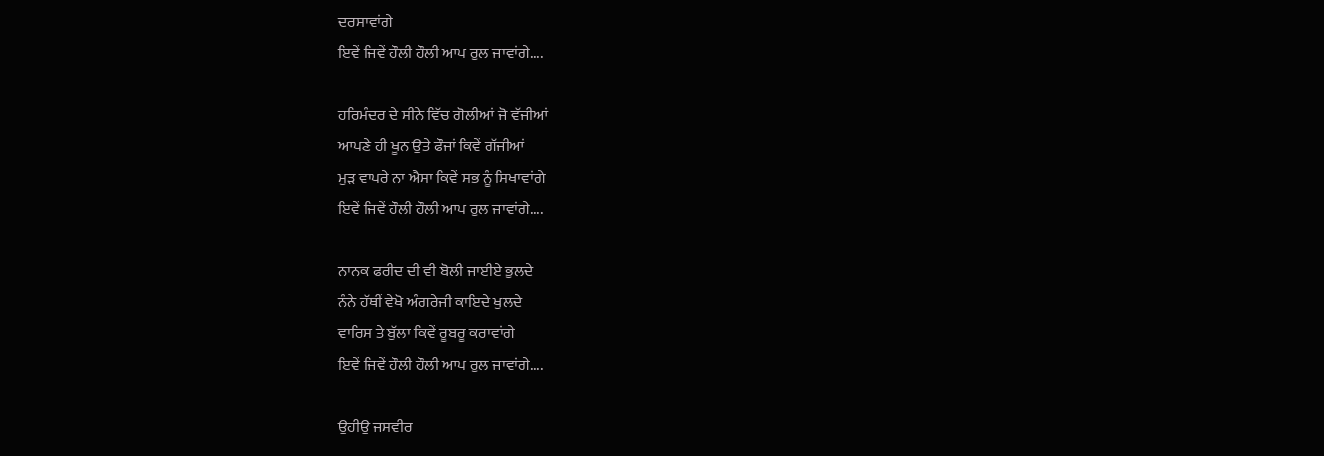ਦਰਸਾਵਾਂਗੇ
ਇਵੇਂ ਜਿਵੇਂ ਹੌਲੀ ਹੌਲੀ ਆਪ ਰੁਲ ਜਾਵਾਂਗੇ....

ਹਰਿਮੰਦਰ ਦੇ ਸੀਨੇ ਵਿੱਚ ਗੋਲੀਆਂ ਜੋ ਵੱਜੀਆਂ
ਆਪਣੇ ਹੀ ਖੂਨ ਉਤੇ ਫੌਜਾਂ ਕਿਵੇਂ ਗੱਜੀਆਂ
ਮੁੜ ਵਾਪਰੇ ਨਾ ਐਸਾ ਕਿਵੇਂ ਸਭ ਨੂੰ ਸਿਖਾਵਾਂਗੇ
ਇਵੇਂ ਜਿਵੇਂ ਹੌਲੀ ਹੌਲੀ ਆਪ ਰੁਲ ਜਾਵਾਂਗੇ....

ਨਾਨਕ ਫਰੀਦ ਦੀ ਵੀ ਬੋਲੀ ਜਾਈਏ ਭੁਲਦੇ
ਨੰਨੇ ਹੱਥੀਂ ਵੇਖੋ ਅੰਗਰੇਜੀ ਕਾਇਦੇ ਖੁਲਦੇ
ਵਾਰਿਸ ਤੇ ਬੁੱਲਾ ਕਿਵੇਂ ਰੂਬਰੂ ਕਰਾਵਾਂਗੇ
ਇਵੇਂ ਜਿਵੇਂ ਹੌਲੀ ਹੌਲੀ ਆਪ ਰੁਲ ਜਾਵਾਂਗੇ....

ਉਹੀਉ ਜਸਵੀਰ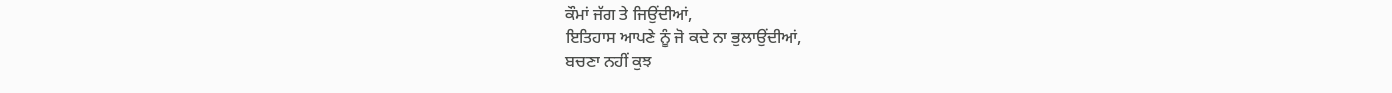ਕੌਮਾਂ ਜੱਗ ਤੇ ਜਿਉਂਦੀਆਂ,
ਇਤਿਹਾਸ ਆਪਣੇ ਨੂੰ ਜੋ ਕਦੇ ਨਾ ਭੁਲਾਉਂਦੀਆਂ,
ਬਚਣਾ ਨਹੀਂ ਕੁਝ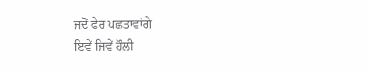ਜਦੋਂ ਫੇਰ ਪਛਤਾਵਾਂਗੇ
ਇਵੇਂ ਜਿਵੇਂ ਹੌਲੀ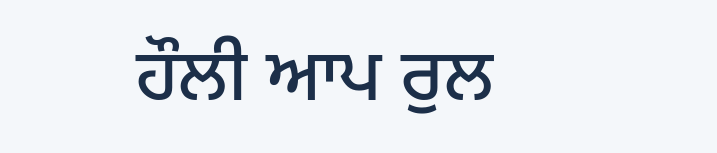ਹੌਲੀ ਆਪ ਰੁਲ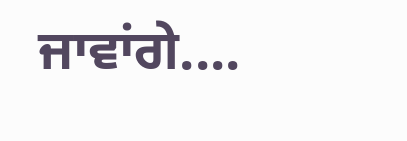ਜਾਵਾਂਗੇ....